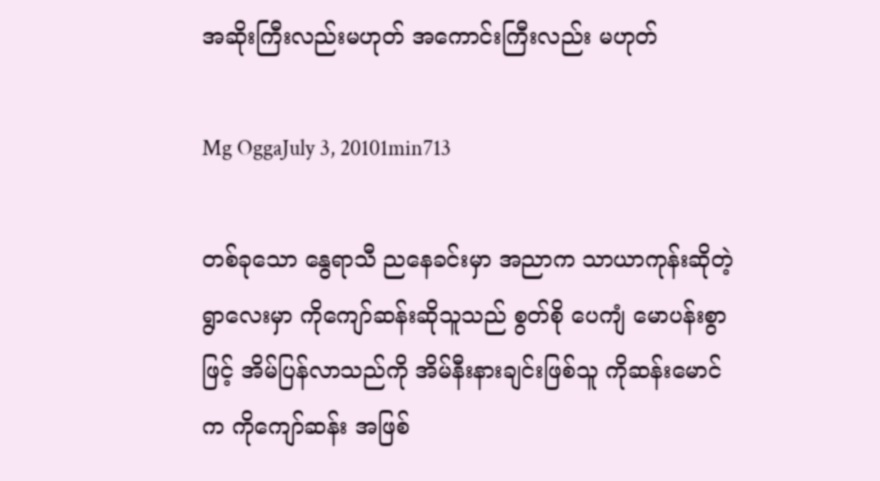အဆိုးကြီးလည်းမဟုတ် အကောင်းကြီးလည်း မဟုတ်

Mg OggaJuly 3, 20101min713

တစ်ခုသော နွေရာသီ ညနေခင်းမှာ အညာက သာယာကုန်းဆိုတဲ့ ရွာလေးမှာ ကိုကျော်ဆန်းဆိုသူသည် စွတ်စို ပေကျံ မောပန်းစွာဖြင့် အိမ်ပြန်လာသည်ကို အိမ်နီးနားချင်းဖြစ်သူ ကိုဆန်းမောင်က ကိုကျော်ဆန်း အဖြစ်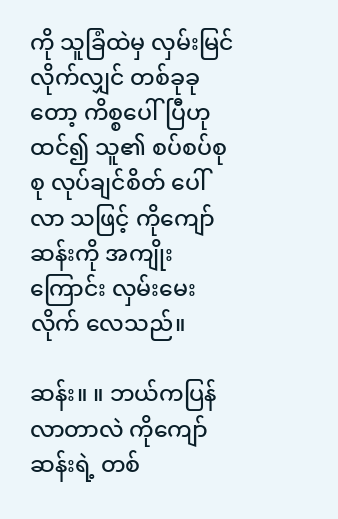ကို သူခြံထဲမှ လှမ်းမြင်လိုက်လျှင် တစ်ခုခုတော့ ကိစ္စပေါ်ပြီဟု ထင်၍ သူ၏ စပ်စပ်စုစု လုပ်ချင်စိတ် ပေါ်လာ သဖြင့် ကိုကျော်ဆန်းကို အကျိုးကြောင်း လှမ်းမေးလိုက် လေသည်။

ဆန်း။ ။ ဘယ်ကပြန်လာတာလဲ ကိုကျော်ဆန်းရဲ့ တစ်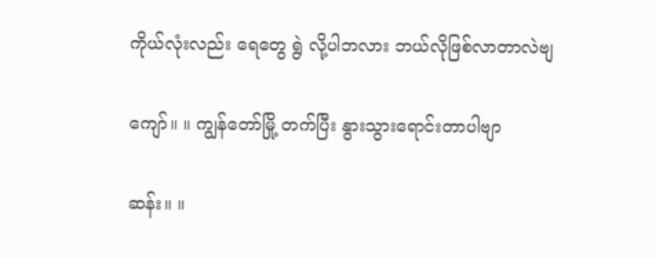ကိုယ်လုံးလည်း ရေတွေ ရွဲ လို့ပါဘလား ဘယ်လိုဖြစ်လာတာလဲဗျ

ကျော်။ ။ ကျွန်တော်မြို့ တက်ပြီး နွားသွားရောင်းတာပါဗျာ

ဆန်း။ ။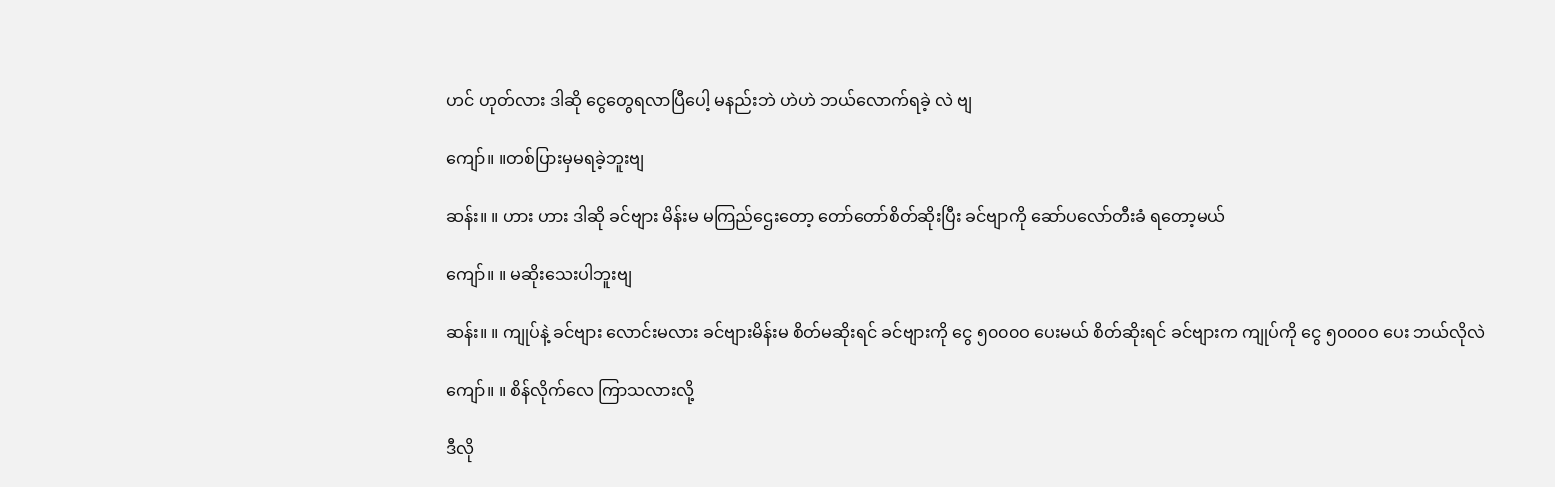ဟင် ဟုတ်လား ဒါဆို ငွေတွေရလာပြီပေါ့ မနည်းဘဲ ဟဲဟဲ ဘယ်လောက်ရခဲ့ လဲ ဗျ

ကျော်။ ။တစ်ပြားမှမရခဲ့ဘူးဗျ

ဆန်း။ ။ ဟား ဟား ဒါဆို ခင်ဗျား မိန်းမ မကြည်ဌေးတော့ တော်တော်စိတ်ဆိုးပြီး ခင်ဗျာကို ဆော်ပလော်တီးခံ ရတော့မယ်

ကျော်။ ။ မဆိုးသေးပါဘူးဗျ

ဆန်း။ ။ ကျုပ်နဲ့ ခင်ဗျား လောင်းမလား ခင်ဗျားမိန်းမ စိတ်မဆိုးရင် ခင်ဗျားကို ငွေ ၅၀၀၀ဝ ပေးမယ် စိတ်ဆိုးရင် ခင်ဗျားက ကျုပ်ကို ငွေ ၅၀၀၀ဝ ပေး ဘယ်လိုလဲ

ကျော်။ ။ စိန်လိုက်လေ ကြာသလားလို့

ဒီလို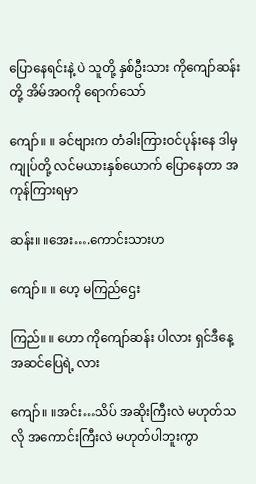ပြောနေရင်းနဲ့ ပဲ သူတို့ နှစ်ဦးသား ကိုကျော်ဆန်းတို့ အိမ်အဝကို ရောက်သော်

ကျော်။ ။ ခင်ဗျားက တံခါးကြားဝင်ပုန်းနေ ဒါမှ ကျုပ်တို့ လင်မယားနှစ်ယောက် ပြောနေတာ အကုန်ကြားရမှာ

ဆန်း။ ။အေး….ကောင်းသားဟ

ကျော်။ ။ ဟေ့ မကြည်ဌေး

ကြည်။ ။ ဟော ကိုကျော်ဆန်း ပါလား ရှင်ဒီနေ့ အဆင်ပြေရဲ့ လား

ကျော်။ ။အင်း…သိပ် အဆိုးကြီးလဲ မဟုတ်သလို အကောင်းကြီးလဲ မဟုတ်ပါဘူးကွာ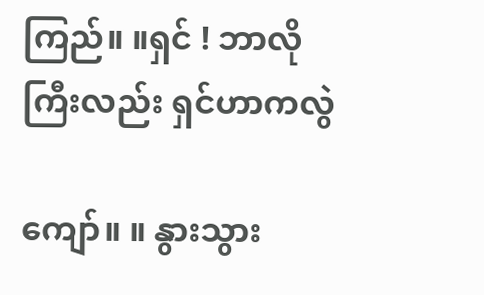ကြည်။ ။ရှင် ! ဘာလိုကြီးလည်း ရှင်ဟာကလွဲ

ကျော်။ ။ နွားသွား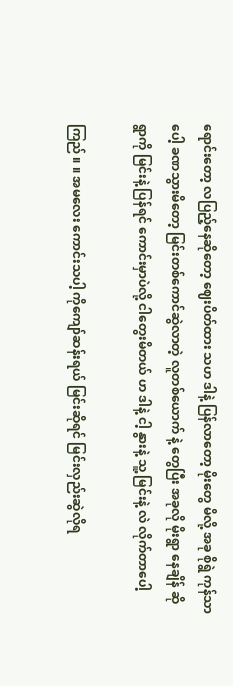ရောင်းတော့ လပြည့်နေဆိုတော့ ဈေးပိတ်ထား သဟ ဒါနဲ့ ပြန်လာတော့ မိုးတွေ မိလို့ အခု စိုရွဲ ကုန်သာ ပေါ့ ခဏသွားမိတော့ မြင်းတစ်ကောင်ဆွဲလာတဲ့ လူတစ်ယောက် နဲ့ တွေပြီး အခုလို မိုးရွာ နေချိန် ဆို ရွာကို မြင်းနဲ့ ပြန်ရင် ကောင်းမှာပဲလို့ ငါတွေးမိတယ် ဟ ဒါနဲ့ ငါ့ နွားနဲ့ သူ့ မြင်းနဲ့ လဲ လိုက်တာပေါ့

ကြည် ။ ။ အမလေး ကောင်းသပါ့ ကိုကျော်ဆန်းရယ် မြင်းဆိုရင် မြင်းလှည်းဆွဲလိုရ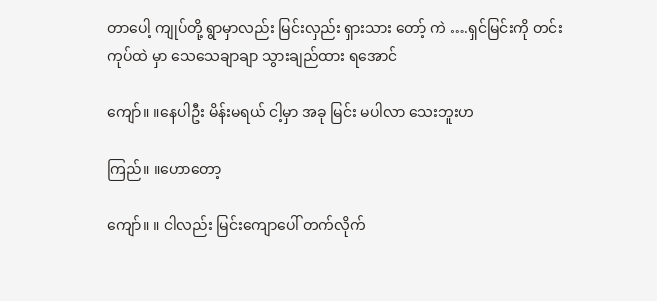တာပေါ့ ကျုပ်တို့ ရွာမှာလည်း မြင်းလှည်း ရှားသား တော့် ကဲ ….ရှင်မြင်းကို တင်းကုပ်ထဲ မှာ သေသေချာချာ သွားချည်ထား ရအောင်

ကျော်။ ။နေပါဦး မိန်းမရယ် ငါ့မှာ အခု မြင်း မပါလာ သေးဘူးဟ

ကြည်။ ။ဟောတော့

ကျော်။ ။ ငါလည်း မြင်းကျောပေါ် တက်လိုက်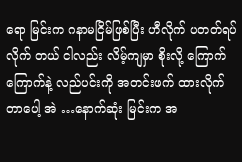ရော မြင်းက ဂနာမငြိမ်ဖြစ်ပြီး ဟီလိုက် ပတတ်ရပ်လိုက် တယ် ငါလည်း လိမ့်ကျမှာ စိုးလို့ ကြောက်ကြောက်နဲ့ လည်ပင်းကို အတင်းဖက် ထားလိုက်တာပေါ့ အဲ …နောက်ဆုံး မြင်းက အ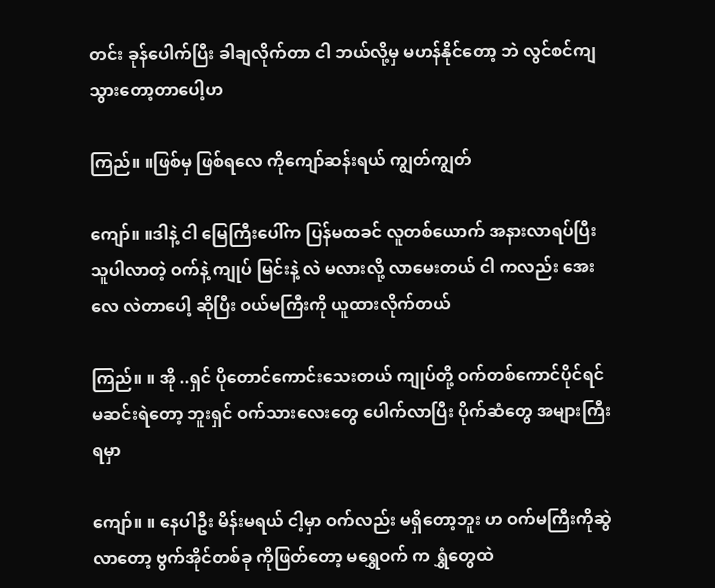တင်း ခုန်ပေါက်ပြီး ခါချလိုက်တာ ငါ ဘယ်လို့မှ မဟန်နိုင်တော့ ဘဲ လွင်စင်ကျသွားတော့တာပေါ့ဟ

ကြည်။ ။ဖြစ်မှ ဖြစ်ရလေ ကိုကျော်ဆန်းရယ် ကျွတ်ကျွတ်

ကျော်။ ။ဒါနဲ့ ငါ မြေကြီးပေါ်က ပြန်မထခင် လူတစ်ယောက် အနားလာရပ်ပြီး သူပါလာတဲ့ ဝက်နဲ့ ကျုပ် မြင်းနဲ့ လဲ မလားလို့ လာမေးတယ် ငါ ကလည်း အေးလေ လဲတာပေါ့ ဆိုပြီး ဝယ်မကြီးကို ယူထားလိုက်တယ်

ကြည်။ ။ အို ..ရှင် ပိုတောင်ကောင်းသေးတယ် ကျုပ်တို့ ဝက်တစ်ကောင်ပိုင်ရင် မဆင်းရဲတော့ ဘူးရှင် ဝက်သားလေးတွေ ပေါက်လာပြီး ပိုက်ဆံတွေ အများကြီးရမှာ

ကျော်။ ။ နေပါဦး မိန်းမရယ် ငါ့မှာ ဝက်လည်း မရှိတော့ဘူး ဟ ဝက်မကြီးကိုဆွဲလာတော့ ဗွက်အိုင်တစ်ခု ကိုဖြတ်တော့ မရွှေဝက် က ရွှံတွေထဲ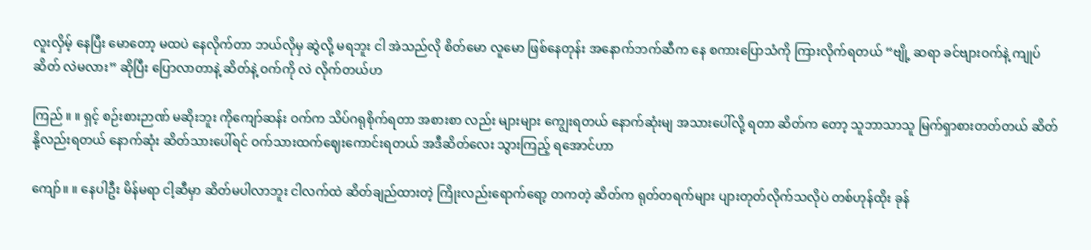လူးလှိမ့် နေပြီး မောတော့ မထပဲ နေလိုက်တာ ဘယ်လိုမှ ဆွဲလို့ မရဘူး ငါ အဲသည်လို စိတ်မော လူမော ဖြစ်နေတုန်း အနောက်ဘက်ဆီက နေ စကားပြောသံကို ကြားလိုက်ရတယ် “ဗျို့ ဆရာ ခင်ဗျားဝက်နဲ့ ကျုပ် ဆိတ် လဲမလား” ဆိုပြီး ပြောလာတာနဲ့ ဆိတ်နဲ့ ဝက်ကို လဲ လိုက်တယ်ဟ

ကြည် ။ ။ ရှင့် စဉ်းစားဉာဏ် မဆိုးဘူး ကိုကျော်ဆန်း ဝက်က သိပ်ဂရုစိုက်ရတာ အစားစာ လည်း များများ ကျွေးရတယ် နောက်ဆုံးမျ အသားပေါ်လို့ ရတာ ဆိတ်က တော့ သူဘာသာသူ မြက်ရှာစားတတ်တယ် ဆိတ်နို့လည်းရတယ် နောက်ဆုံး ဆိတ်သားပေါ်ရင် ဝက်သားထက်ဈေးကောင်းရတယ် အဒီဆိတ်လေး သွားကြည့် ရအောင်ဟာ

ကျော်။ ။ နေပါဦး မိန်မရာ ငါ့ဆီမှာ ဆိတ်မပါလာဘူး ငါလက်ထဲ ဆိတ်ချည်ထားတဲ့ ကြိုးလည်းရောက်ရော့ တကတဲ့ ဆိတ်က ရုတ်တရက်များ ပျားတုတ်လိုက်သလိုပဲ တစ်ဟုန်ထိုး ခုန်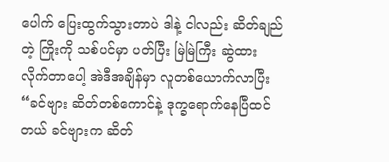ပေါက် ပြေးထွက်သွားတာပဲ ဒါနဲ့ ငါလည်း ဆိတ်ချည်တဲ့ ကြိုးကို သစ်ပင်မှာ ပတ်ပြီး မြဲမြဲကြီး ဆွဲထားလိုက်တာပေါ့ အဲဒီအချိန်မှာ လူတစ်ယောက်လာပြီး “ခင်ဗျား ဆိတ်တစ်ကောင်နဲ့ ဒုက္ခရောက်နေပြီထင်တယ် ခင်ဗျားက ဆိတ်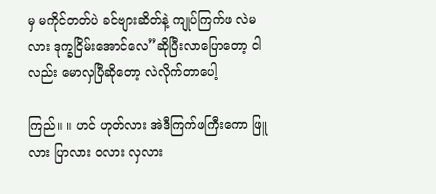မှ မကိုင်တတ်ပဲ ခင်ဗျားဆိတ်နဲ့ ကျုပ်ကြက်ဖ လဲမလား ဒုက္ခငြိမ်းအောင်လေ”ဆိုပြီးလာပြောတော့ ငါလည်း မောလှပြီဆိုတော့ လဲလိုက်တာပေါ့

ကြည်။ ။ ဟင် ဟုတ်လား အဲဒီကြက်ဖကြီးကော ဖြူလား ပြာလား ဝလား လှလား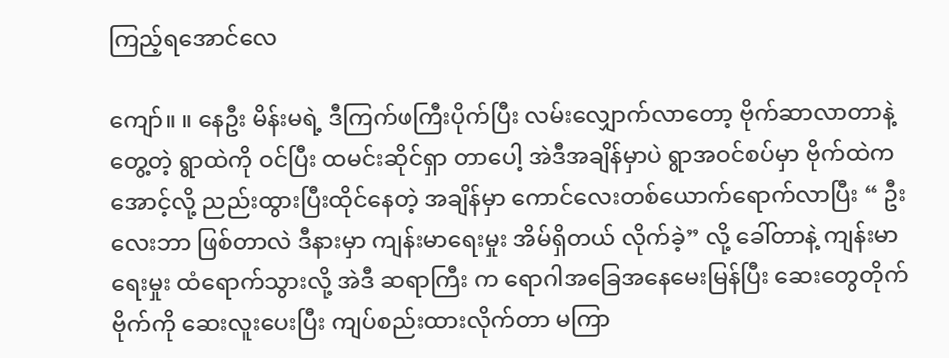ကြည့်ရအောင်လေ

ကျော်။ ။ နေဦး မိန်းမရဲ့ ဒီကြက်ဖကြီးပိုက်ပြီး လမ်းလျှောက်လာတော့ ဗိုက်ဆာလာတာနဲ့ တွေ့တဲ့ ရွာထဲကို ဝင်ပြီး ထမင်းဆိုင်ရှာ တာပေါ့ အဲဒီအချိန်မှာပဲ ရွာအဝင်စပ်မှာ ဗိုက်ထဲက အောင့်လို့ ညည်းထွားပြီးထိုင်နေတဲ့ အချိန်မှာ ကောင်လေးတစ်ယောက်ရောက်လာပြီး “ ဦးလေးဘာ ဖြစ်တာလဲ ဒီနားမှာ ကျန်းမာရေးမှုး အိမ်ရှိတယ် လိုက်ခဲ့” လို့ ခေါ်တာနဲ့ ကျန်းမာရေးမှုး ထံရောက်သွားလို့ အဲဒီ ဆရာကြီး က ရောဂါအခြေအနေမေးမြန်ပြီး ဆေးတွေတိုက် ဗိုက်ကို ဆေးလူးပေးပြီး ကျပ်စည်းထားလိုက်တာ မကြာ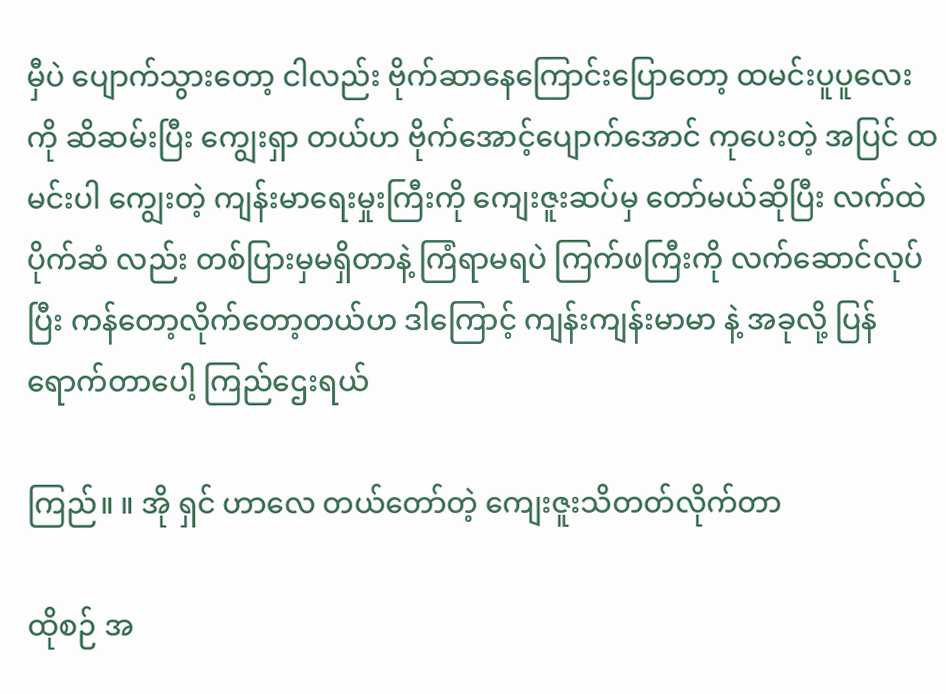မှီပဲ ပျောက်သွားတော့ ငါလည်း ဗိုက်ဆာနေကြောင်းပြောတော့ ထမင်းပူပူလေးကို ဆိဆမ်းပြီး ကျွေးရှာ တယ်ဟ ဗိုက်အောင့်ပျောက်အောင် ကုပေးတဲ့ အပြင် ထမင်းပါ ကျွေးတဲ့ ကျန်းမာရေးမှုးကြီးကို ကျေးဇူးဆပ်မှ တော်မယ်ဆိုပြီး လက်ထဲ ပိုက်ဆံ လည်း တစ်ပြားမှမရှိတာနဲ့ ကြံရာမရပဲ ကြက်ဖကြီးကို လက်ဆောင်လုပ်ပြီး ကန်တော့လိုက်တော့တယ်ဟ ဒါကြောင့် ကျန်းကျန်းမာမာ နဲ့ အခုလို့ ပြန်ရောက်တာပေါ့ ကြည်ဌေးရယ်

ကြည်။ ။ အို ရှင် ဟာလေ တယ်တော်တဲ့ ကျေးဇူးသိတတ်လိုက်တာ

ထိုစဉ် အ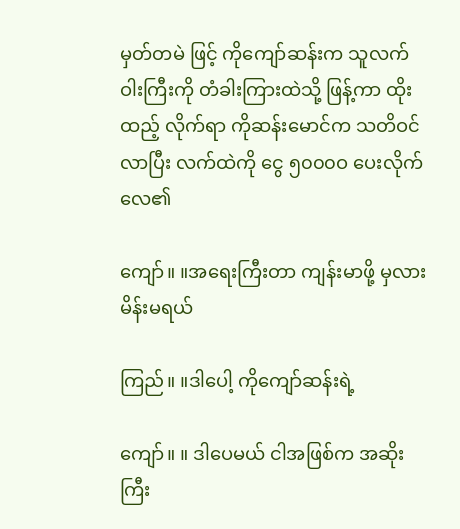မှတ်တမဲ ဖြင့် ကိုကျော်ဆန်းက သူလက်ဝါးကြီးကို တံခါးကြားထဲသို့ ဖြန့်ကာ ထိုးထည့် လိုက်ရာ ကိုဆန်းမောင်က သတိဝင်လာပြီး လက်ထဲကို ငွေ ၅၀၀၀ဝ ပေးလိုက်လေ၏

ကျော်။ ။အရေးကြီးတာ ကျန်းမာဖို့ မှလား မိန်းမရယ်

ကြည်။ ။ဒါပေါ့ ကိုကျော်ဆန်းရဲ့

ကျော်။ ။ ဒါပေမယ် ငါအဖြစ်က အဆိုးကြီး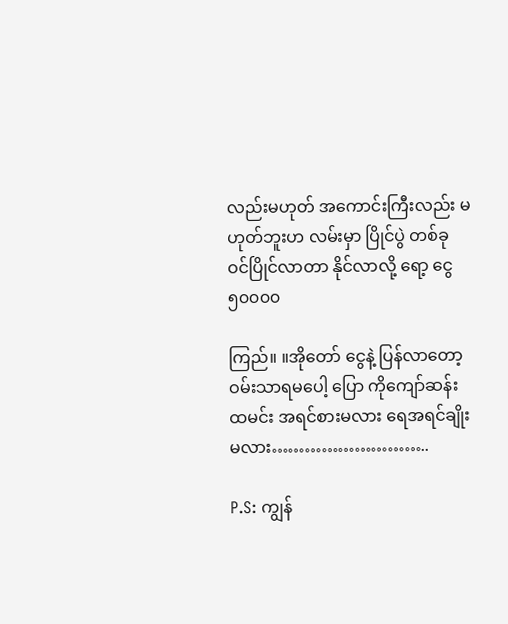လည်းမဟုတ် အကောင်းကြီးလည်း မဟုတ်ဘူးဟ လမ်းမှာ ပြိုင်ပွဲ တစ်ခု ဝင်ပြိုင်လာတာ နိုင်လာလို့ ရော့ ငွေ ၅၀၀၀၀

ကြည်။ ။အိုတော် ငွေနဲ့ ပြန်လာတော့ ဝမ်းသာရမပေါ့ ပြော ကိုကျော်ဆန်း ထမင်း အရင်စားမလား ရေအရင်ချိုးမလား………………………..

P.S: ကျွန်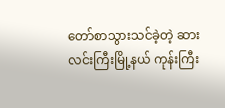တော်စာသွားသင်ခဲ့တဲ့ ဆားလင်းကြီးမြို့နယ် ကုန်းကြီး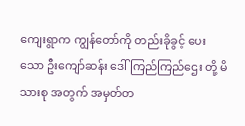ကျေးရွာက ကျွန်တော်ကို တည်းခိုခွင့် ပေး သော ဦးကျော်ဆန်း ဒေါ်ကြည်ကြည်ဌေး တို့ မိသားစု အတွက် အမှတ်တ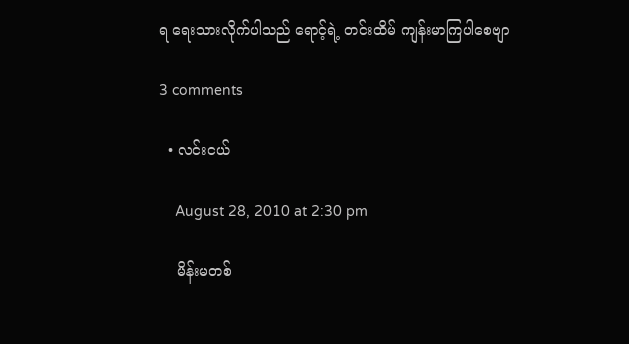ရ ရေးသားလိုက်ပါသည် ရောင့်ရဲ့ တင်းထိမ် ကျန်းမာကြပါစေဗျာ

3 comments

  • လင်းငယ်

    August 28, 2010 at 2:30 pm

    မိန်းမတစ်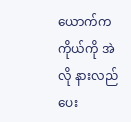ယောက်က ကိုယ်ကို အဲလို နားလည်ပေး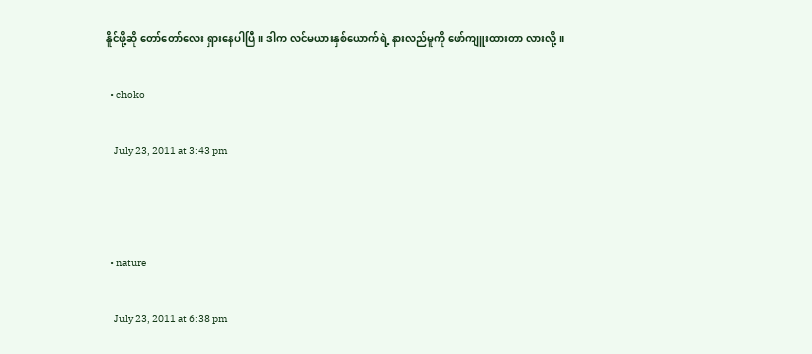နိူင်ဖို့ဆို တော်တော်လေး ရှားနေပါပြီ။ ဒါက လင်မယားနှစ်ယောက်ရဲ့ နားလည်မူကို ဖော်ကျူးထားတာ လားလို့။

  • choko

    July 23, 2011 at 3:43 pm



  • nature

    July 23, 2011 at 6:38 pm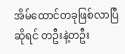အိမ်ထောင်တခုဖြစ်လာပြီဆိုရင် တဦးနဲ့တဦး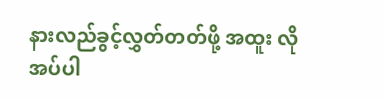နားလည်ခွင့်လွှတ်တတ်ဖို့ အထူး လိုအပ်ပါ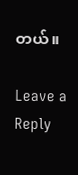တယ်။

Leave a Reply